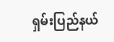ရှမ်းပြည်နယ်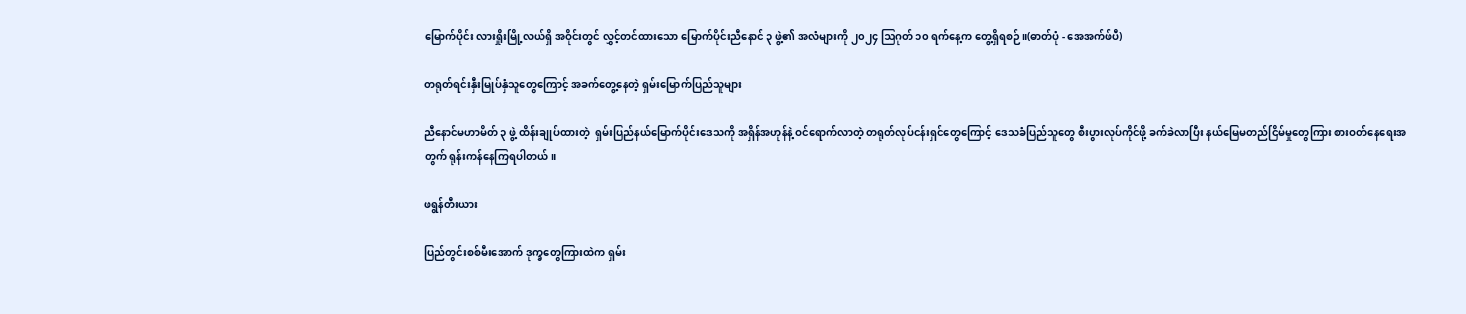မြောက်ပိုင်း လားရှိုးမြို့လယ်ရှိ အဝိုင်းတွင် လွှင့်တင်ထားသော မြောက်ပိုင်းညီနောင် ၃ ဖွဲ့၏ အလံများကို ၂၀၂၄ ဩဂုတ် ၁၀ ရက်နေ့က တွေ့ရှိရစဉ်။(ဓာတ်ပုံ - အေအက်ဖ်ပီ)

တရုတ်ရင်းနှီးမြုပ်နှံသူတွေကြောင့် အခက်တွေ့နေတဲ့ ရှမ်းမြောက်ပြည်သူများ

ညီနောင်မဟာမိတ် ၃ ဖွဲ့ ထိန်းချုပ်ထားတဲ့  ရှမ်းပြည်နယ်မြောက်ပိုင်းဒေသကို အရှိန်အဟုန်နဲ့ ဝင်ရောက်လာတဲ့ တရုတ်လုပ်ငန်းရှင်တွေကြောင့် ဒေသခံပြည်သူတွေ စီးပွားလုပ်ကိုင်ဖို့ ခက်ခဲလာပြီး နယ်မြေမတည်ငြိမ်မှုတွေကြား စားဝတ်နေရေးအတွက် ရုန်းကန်နေကြရပါတယ်။

ဖရွန်တီးယား

ပြည်တွင်းစစ်မီးအောက် ဒုက္ခတွေကြားထဲက ရှမ်း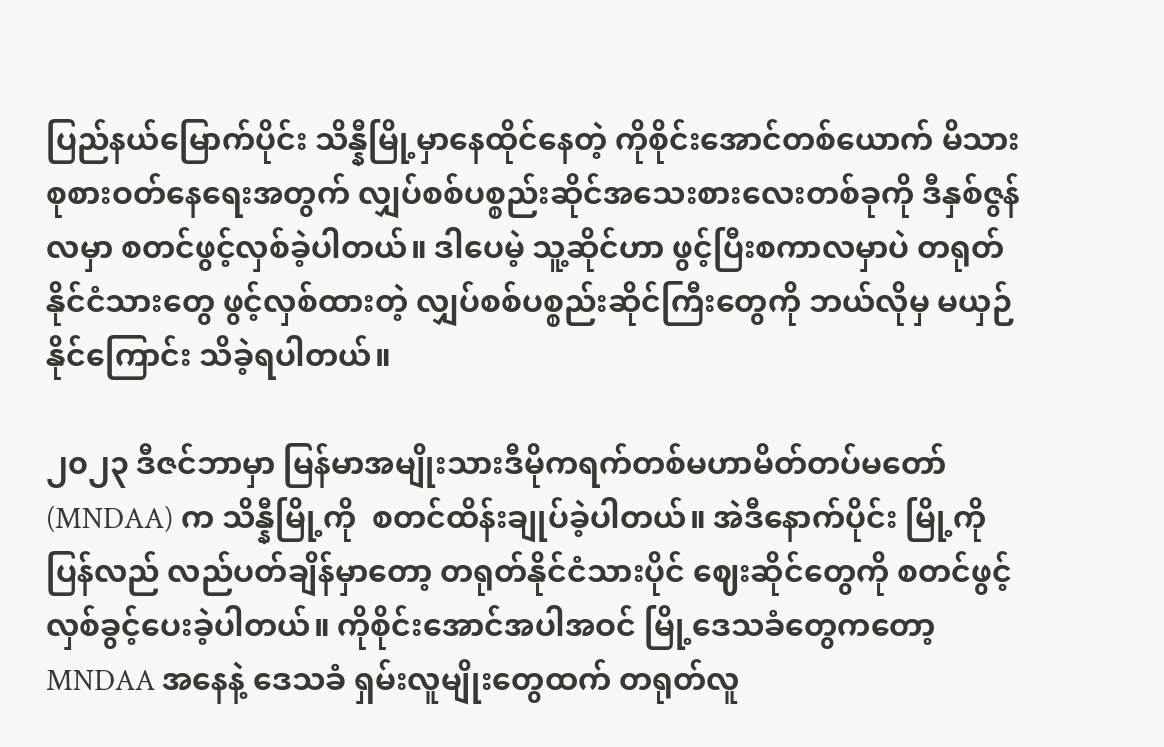ပြည်နယ်မြောက်ပိုင်း သိန္နီမြို့မှာနေထိုင်နေတဲ့ ကိုစိုင်းအောင်တစ်ယောက် မိသားစုစားဝတ်နေရေးအတွက် လျှပ်စစ်ပစ္စည်းဆိုင်အသေးစားလေးတစ်ခုကို ဒီနှစ်ဇွန်လမှာ စတင်ဖွင့်လှစ်ခဲ့ပါတယ်။ ဒါပေမဲ့ သူ့ဆိုင်ဟာ ဖွင့်ပြီးစကာလမှာပဲ တရုတ်နိုင်ငံသားတွေ ဖွင့်လှစ်ထားတဲ့ လျှပ်စစ်ပစ္စည်းဆိုင်ကြီးတွေကို ဘယ်လိုမှ မယှဉ်နိုင်ကြောင်း သိခဲ့ရပါတယ်။

၂၀၂၃ ဒီဇင်ဘာမှာ မြန်မာအမျိုးသားဒီမိုကရက်တစ်မဟာမိတ်တပ်မတော် (MNDAA) က သိန္နီမြို့ကို  စတင်ထိန်းချုပ်ခဲ့ပါတယ်။ အဲဒီနောက်ပိုင်း မြို့ကို ပြန်လည် လည်ပတ်ချိန်မှာတော့ တရုတ်နိုင်ငံသားပိုင် ဈေးဆိုင်တွေကို စတင်ဖွင့်လှစ်ခွင့်ပေးခဲ့ပါတယ်။ ကိုစိုင်းအောင်အပါအဝင် မြို့ဒေသခံတွေကတော့ MNDAA အနေနဲ့ ဒေသခံ ရှမ်းလူမျိုးတွေထက် တရုတ်လူ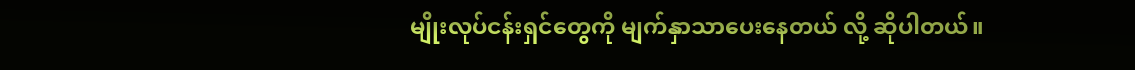မျိုးလုပ်ငန်းရှင်တွေကို မျက်နှာသာပေးနေတယ် လို့ ဆိုပါတယ်။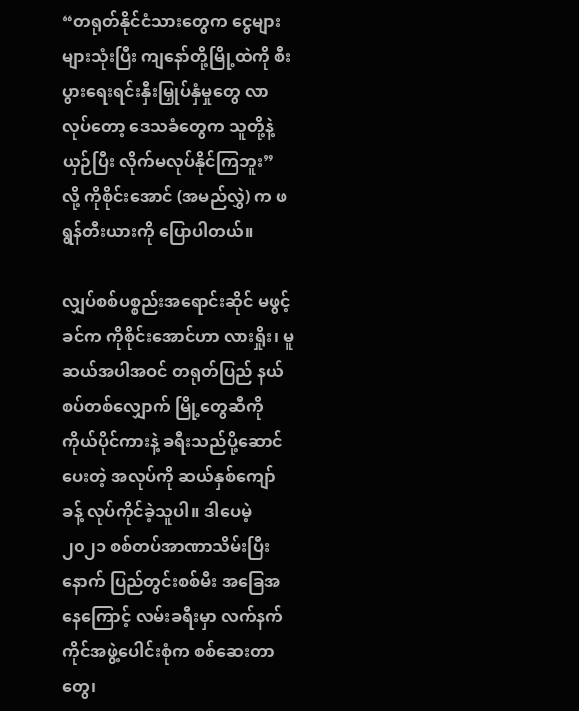“တရုတ်နိုင်ငံသားတွေက ငွေများများသုံးပြီး ကျနော်တို့မြို့ထဲကို စီးပွားရေးရင်းနှီးမြှုပ်နှံမှုတွေ လာလုပ်တော့ ဒေသခံတွေက သူတို့နဲ့ယှဉ်ပြီး လိုက်မလုပ်နိုင်ကြဘူး” လို့ ကိုစိုင်းအောင် (အမည်လွှဲ) က ဖရွန်တီးယားကို ပြောပါတယ်။

လျှပ်စစ်ပစ္စည်းအရောင်းဆိုင် မဖွင့်ခင်က ကိုစိုင်းအောင်ဟာ လားရှိုး၊ မူဆယ်အပါအဝင် တရုတ်ပြည် နယ်စပ်တစ်လျှောက် မြို့တွေဆီကို ကိုယ်ပိုင်ကားနဲ့ ခရီးသည်ပို့ဆောင်ပေးတဲ့ အလုပ်ကို ဆယ်နှစ်ကျော်ခန့် လုပ်ကိုင်ခဲ့သူပါ။ ဒါပေမဲ့ ၂၀၂၁ စစ်တပ်အာဏာသိမ်းပြီးနောက် ပြည်တွင်းစစ်မီး အခြေအနေကြောင့် လမ်းခရီးမှာ လက်နက်ကိုင်အဖွဲ့ပေါင်းစုံက စစ်ဆေးတာတွေ၊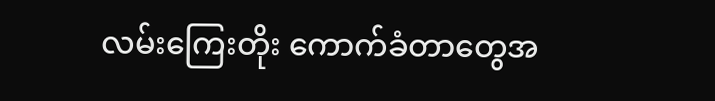လမ်းကြေးတိုး ကောက်ခံတာတွေအ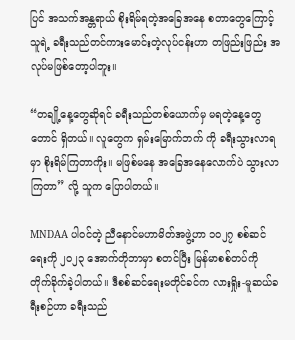ပြင် အသက်အန္တရာယ် စိုးရိမ်ရတဲ့အခြေအနေ စတာတွေကြောင့် သူရဲ့ ခရီးသည်တင်ကားမောင်းတဲ့လုပ်ငန်းဟာ တဖြည်းဖြည်း အလုပ်မဖြစ်တော့ပါဘူး။

“တချို့နေ့တွေဆိုရင် ခရီးသည်တစ်ယောက်မှ မရတဲ့နေ့တွေတောင် ရှိတယ်။ လူတွေက ရှမ်းမြောက်ဘက် ကို ခရီးသွားလာရမှာ စိုးရိမ်ကြတာကိုး။ မဖြစ်မနေ အခြေအနေလောက်ပဲ သွားလာ ကြတာ” လို့ သူက ပြောပါတယ်။

MNDAA ပါဝင်တဲ့ ညီနောင်မဟာမိတ်အဖွဲ့ဟာ ၁၀၂၇ စစ်ဆင်ရေးကို ၂၀၂၃ အောက်တိုဘာမှာ စတင်ပြီး မြန်မာစစ်တပ်ကို တိုက်ခိုက်ခဲ့ပါတယ်။ ဒီစစ်ဆင်ရေးမတိုင်ခင်က လားရှိုး-မူဆယ်ခရီးစဉ်ဟာ ခရီးသည်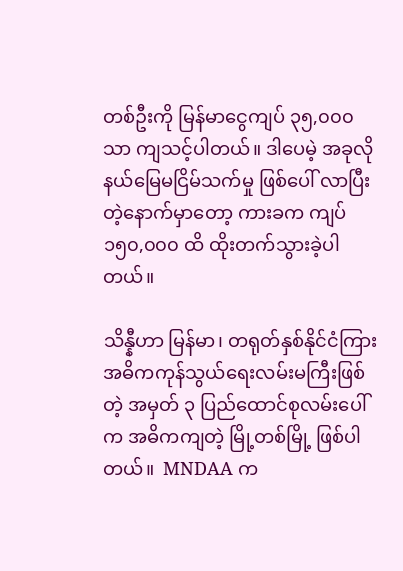တစ်ဦးကို မြန်မာငွေကျပ် ၃၅,၀၀၀ သာ ကျသင့်ပါတယ်။ ဒါပေမဲ့ အခုလို နယ်မြေမငြိမ်သက်မှု ဖြစ်ပေါ် လာပြီးတဲ့နောက်မှာတော့ ကားခက ကျပ် ၁၅၀,၀၀၀ ထိ ထိုးတက်သွားခဲ့ပါတယ်။

သိန္နီဟာ မြန်မာ၊ တရုတ်နှစ်နိုင်ငံကြား အဓိကကုန်သွယ်ရေးလမ်းမကြီးဖြစ်တဲ့ အမှတ် ၃ ပြည်ထောင်စုလမ်းပေါ်က အဓိကကျတဲ့ မြို့တစ်မြို့ ဖြစ်ပါတယ်။  MNDAA က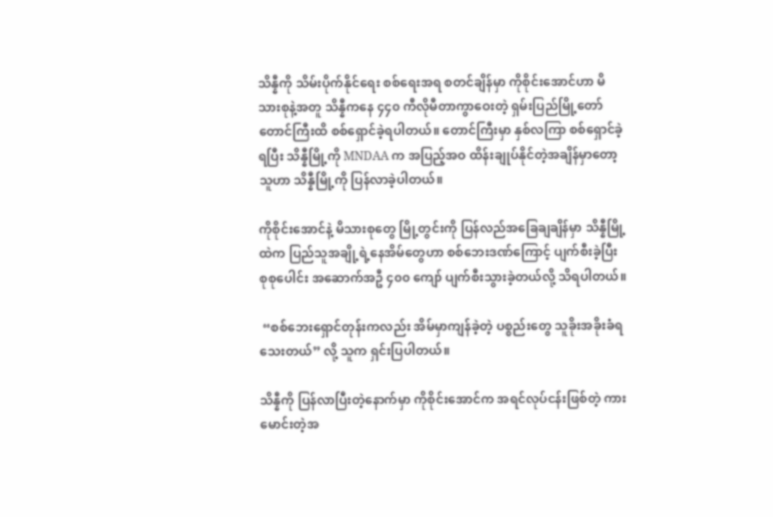သိန္နီကို သိမ်းပိုက်နိုင်ရေး စစ်ရေးအရ စတင်ချိန်မှာ ကိုစိုင်းအောင်ဟာ မိသားစုနဲ့အတူ သိန္နီကနေ ၄၄၀ ကီလိုမီတာကွာဝေးတဲ့ ရှမ်းပြည်မြို့တော် တောင်ကြီးထိ စစ်ရှောင်ခဲ့ရပါတယ်။ တောင်ကြီးမှာ နှစ်လကြာ စစ်ရှောင်ခဲ့ရပြီး သိန္နီမြို့ကို MNDAA က အပြည့်အဝ ထိန်းချုပ်နိုင်တဲ့အချိန်မှာတော့ သူဟာ သိန္နီမြို့ကို ပြန်လာခဲ့ပါတယ်။

ကိုစိုင်းအောင်နဲ့ မိသားစုတွေ မြို့တွင်းကို ပြန်လည်အခြေချချိန်မှာ သိန္နီမြို့ထဲက ပြည်သူအချို့ရဲ့နေအိမ်တွေဟာ စစ်ဘေးဒဏ်ကြောင့် ပျက်စီးခဲ့ပြီး စုစုပေါင်း အဆောက်အဦ ၄၀၀ ကျော် ပျက်စီးသွားခဲ့တယ်လို့ သိရပါတယ်။

 “စစ်ဘေးရှောင်တုန်းကလည်း အိမ်မှာကျန်ခဲ့တဲ့ ပစ္စည်းတွေ သူခိုးအခိုးခံရသေးတယ်” လို့ သူက ရှင်းပြပါတယ်။

သိန္နီကို ပြန်လာပြီးတဲ့နောက်မှာ ကိုစိုင်းအောင်က အရင်လုပ်ငန်းဖြစ်တဲ့ ကားမောင်းတဲ့အ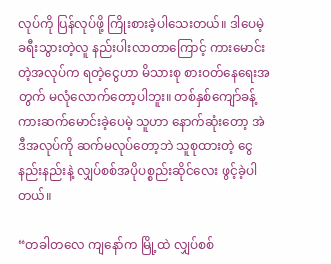လုပ်ကို ပြန်လုပ်ဖို့ ကြိုးစားခဲ့ပါသေးတယ်။ ဒါပေမဲ့ ခရီးသွားတဲ့လူ နည်းပါးလာတာကြောင့် ကားမောင်းတဲ့အလုပ်က ရတဲ့ငွေဟာ မိသားစု စားဝတ်နေရေးအတွက် မလုံလောက်တော့ပါဘူး။ တစ်နှစ်ကျော်ခန့်  ကားဆက်မောင်းခဲ့ပေမဲ့ သူဟာ နောက်ဆုံးတော့ အဲဒီအလုပ်ကို ဆက်မလုပ်တော့ဘဲ သူစုထားတဲ့ ငွေနည်းနည်းနဲ့ လျှပ်စစ်အပိုပစ္စည်းဆိုင်လေး ဖွင့်ခဲ့ပါတယ်။

“တခါတလေ ကျနော်က မြို့ထဲ လျှပ်စစ်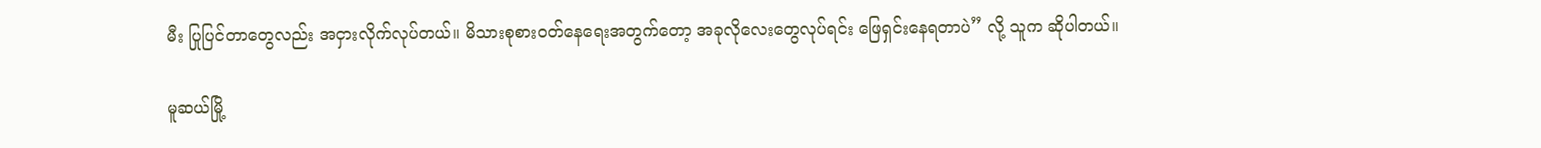မီး ပြုပြင်တာတွေလည်း အငှားလိုက်လုပ်တယ်။ မိသားစုစားဝတ်နေရေးအတွက်တော့ အခုလိုလေးတွေလုပ်ရင်း ဖြေရှင်းနေရတာပဲ” လို့ သူက ဆိုပါတယ်။

မူဆယ်မြို့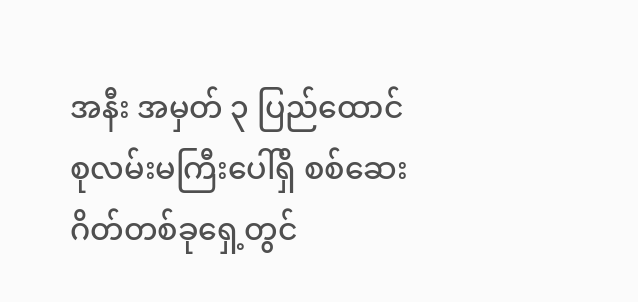အနီး အမှတ် ၃ ပြည်ထောင်စုလမ်းမကြီးပေါ်ရှိ စစ်ဆေးဂိတ်တစ်ခုရှေ့တွင်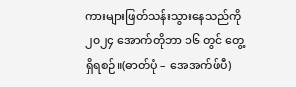ကားများဖြတ်သန်းသွားနေသည်ကို ၂၀၂၄ အောက်တိုဘာ ၁၆ တွင် တွေ့ရှိရစဉ်။(ဓာတ်ပုံ – အေအက်ဖ်ပီ)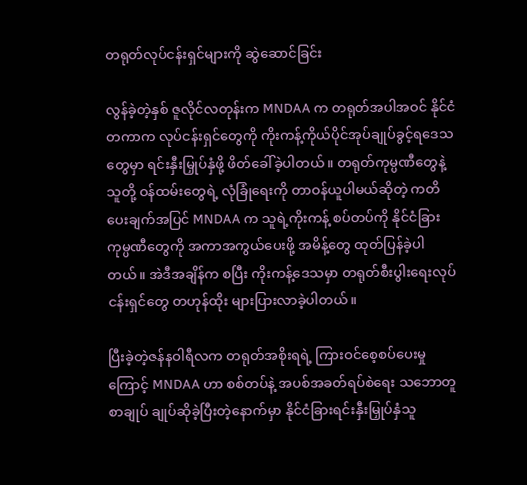တရုတ်လုပ်ငန်းရှင်များကို ဆွဲဆောင်ခြင်း

လွန်ခဲ့တဲ့နှစ် ဇူလိုင်လတုန်းက MNDAA က တရုတ်အပါအဝင် နိုင်ငံတကာက လုပ်ငန်းရှင်တွေကို ကိုးကန့်ကိုယ်ပိုင်အုပ်ချုပ်ခွင့်ရဒေသတွေမှာ ရင်းနှီးမြှုပ်နှံဖို့ ဖိတ်ခေါ်ခဲ့ပါတယ်။ တရုတ်ကုမ္ပဏီတွေနဲ့ သူတို့ ဝန်ထမ်းတွေရဲ့ လုံခြုံရေးကို တာဝန်ယူပါမယ်ဆိုတဲ့ ကတိပေးချက်အပြင် MNDAA က သူရဲ့ကိုးကန့် စပ်တပ်ကို နိုင်ငံခြားကုမ္ပဏီတွေကို အကာအကွယ်ပေးဖို့ အမိန့်တွေ ထုတ်ပြန်ခဲ့ပါတယ်။ အဲဒီအချိန်က စပြီး ကိုးကန့်ဒေသမှာ တရုတ်စီးပွါးရေးလုပ်ငန်းရှင်တွေ တဟုန်ထိုး များပြားလာခဲ့ပါတယ်။

ပြီးခဲ့တဲ့ဇန်နဝါရီလက တရုတ်အစိုးရရဲ့ ကြားဝင်စေ့စပ်ပေးမှုကြောင့် MNDAA ဟာ စစ်တပ်နဲ့ အပစ်အခတ်ရပ်စဲရေး သဘောတူစာချုပ် ချုပ်ဆိုခဲ့ပြီးတဲ့နောက်မှာ နိုင်ငံခြားရင်းနှီးမြှုပ်နှံသူ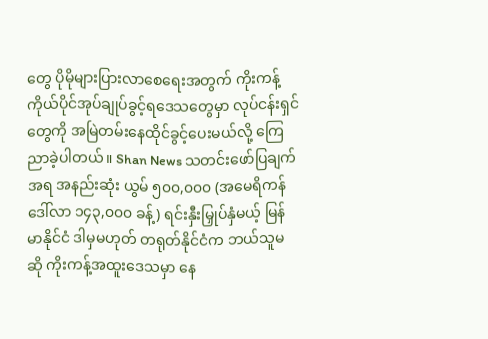တွေ ပိုမိုများပြားလာစေရေးအတွက် ကိုးကန့် ကိုယ်ပိုင်အုပ်ချုပ်ခွင့်ရဒေသတွေမှာ လုပ်ငန်းရှင်တွေကို အမြဲတမ်းနေထိုင်ခွင့်ပေးမယ်လို့ ကြေညာခဲ့ပါတယ်။ Shan News သတင်းဖော်ပြချက်အရ အနည်းဆုံး ယွမ် ၅၀၀,၀၀၀ (အမေရိကန်ဒေါ်လာ ၁၄၃,၀၀၀ ခန့်) ရင်းနှီးမြှုပ်နှံမယ့် မြန်မာနိုင်ငံ ဒါမှမဟုတ် တရုတ်နိုင်ငံက ဘယ်သူမဆို ကိုးကန့်အထူးဒေသမှာ နေ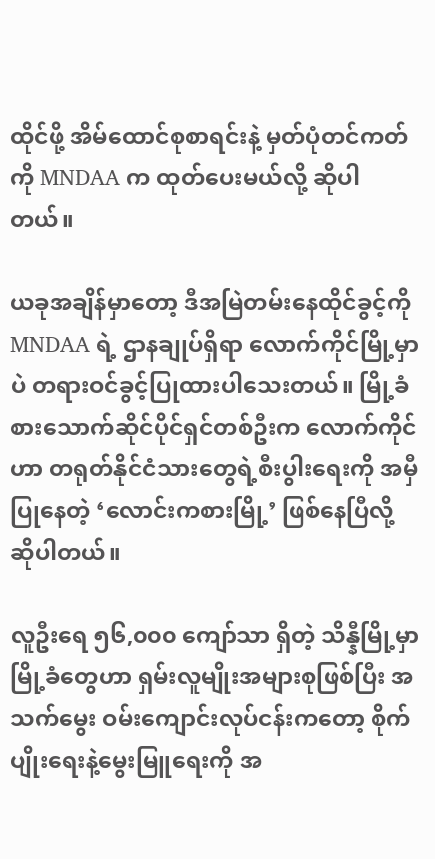ထိုင်ဖို့ အိမ်ထောင်စုစာရင်းနဲ့ မှတ်ပုံတင်ကတ်ကို MNDAA က ထုတ်ပေးမယ်လို့ ဆိုပါတယ်။

ယခုအချိန်မှာတော့ ဒီအမြဲတမ်းနေထိုင်ခွင့်ကို MNDAA ရဲ့ ဌာနချုပ်ရှိရာ လောက်ကိုင်မြို့မှာပဲ တရားဝင်ခွင့်ပြုထားပါသေးတယ်။ မြို့ခံ စားသောက်ဆိုင်ပိုင်ရှင်တစ်ဦးက လောက်ကိုင်ဟာ တရုတ်နိုင်ငံသားတွေရဲ့စီးပွါးရေးကို အမှီပြုနေတဲ့ ‘လောင်းကစားမြို့’ ဖြစ်နေပြီလို့ ဆိုပါတယ်။

လူဦးရေ ၅၆,၀၀၀ ကျော်သာ ရှိတဲ့ သိန္နီမြို့မှာ မြို့ခံတွေဟာ ရှမ်းလူမျိုးအများစုဖြစ်ပြီး အသက်မွေး ဝမ်းကျောင်းလုပ်ငန်းကတော့ စိုက်ပျိုးရေးနဲ့မွေးမြူရေးကို အ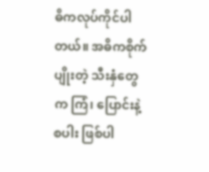ဓိကလုပ်ကိုင်ပါတယ်။ အဓိကစိုက်ပျိုးတဲ့ သီးနှံတွေက ကြံ၊ ပြောင်းနဲ့စပါး ဖြစ်ပါ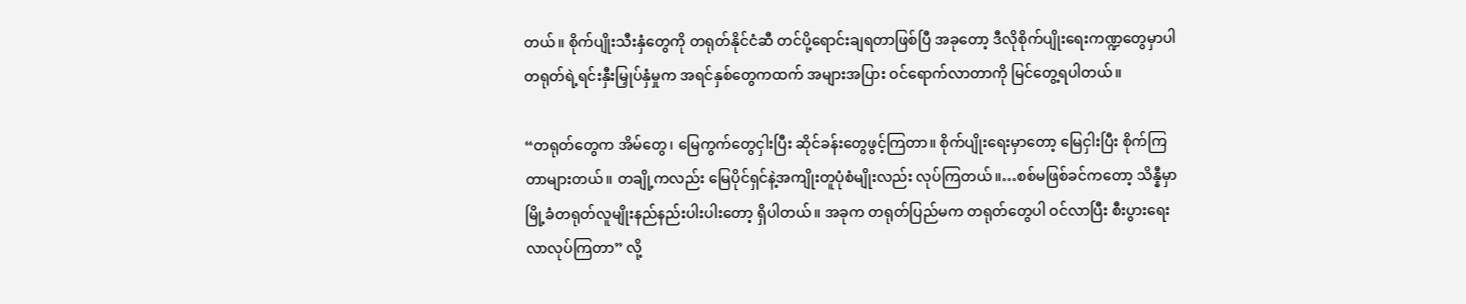တယ်။ စိုက်ပျိုးသီးနှံတွေကို တရုတ်နိုင်ငံဆီ တင်ပို့ရောင်းချရတာဖြစ်ပြီ အခုတော့ ဒီလိုစိုက်ပျိုးရေးကဏ္ဍတွေမှာပါ တရုတ်ရဲ့ရင်းနှီးမြှုပ်နှံမှုက အရင်နှစ်တွေကထက် အများအပြား ဝင်ရောက်လာတာကို မြင်တွေ့ရပါတယ်။

“တရုတ်တွေက အိမ်တွေ၊ မြေကွက်တွေငှါးပြီး ဆိုင်ခန်းတွေဖွင့်ကြတာ။ စိုက်ပျိုးရေးမှာတော့ မြေငှါးပြီး စိုက်ကြတာများတယ်။ တချို့ကလည်း မြေပိုင်ရှင်နဲ့အကျိုးတူပုံစံမျိုးလည်း လုပ်ကြတယ်။…စစ်မဖြစ်ခင်ကတော့ သိန္နီမှာ မြို့ခံတရုတ်လူမျိုးနည်နည်းပါးပါးတော့ ရှိပါတယ်။ အခုက တရုတ်ပြည်မက တရုတ်တွေပါ ဝင်လာပြီး စီးပွားရေးလာလုပ်ကြတာ” လို့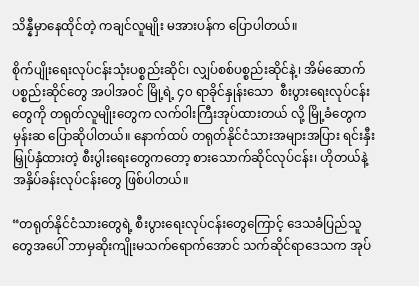သိန္နီမှာနေထိုင်တဲ့ ကချင်လူမျိုး မအားပန်က ပြောပါတယ်။

စိုက်ပျိုးရေးလုပ်ငန်းသုံးပစ္စည်းဆိုင်၊ လျှပ်စစ်ပစ္စည်းဆိုင်နဲ့၊ အိမ်ဆောက်ပစ္စည်းဆိုင်တွေ အပါအဝင် မြို့ရဲ့ ၄၀ ရာခိုင်နှုန်းသော  စီးပွားရေးလုပ်ငန်းတွေကို တရုတ်လူမျိုးတွေက လက်ဝါးကြီးအုပ်ထားတယ် လို့ မြို့ခံတွေက မှန်းဆ ပြောဆိုပါတယ်။ နောက်ထပ် တရုတ်နိုင်ငံသားအများအပြား ရင်းနှီးမြှုပ်နှံထားတဲ့ စီးပွါးရေးတွေကတော့ စားသောက်ဆိုင်လုပ်ငန်း၊ ဟိုတယ်နဲ့အနှိပ်ခန်းလုပ်ငန်းတွေ ဖြစ်ပါတယ်။

“တရုတ်နိုင်ငံသားတွေရဲ့ စီးပွားရေးလုပ်ငန်းတွေကြောင့် ဒေသခံပြည်သူတွေအပေါ် ဘာမှဆိုးကျိုးမသက်ရောက်အောင် သက်ဆိုင်ရာဒေသက အုပ်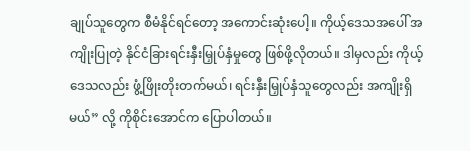ချုပ်သူတွေက စီမံနိုင်ရင်တော့ အကောင်းဆုံးပေါ့။ ကိုယ့်ဒေသအပေါ် အကျိုးပြုတဲ့ နိုင်ငံခြားရင်းနှီးမြှုပ်နှံမှုတွေ ဖြစ်ဖို့လိုတယ်။ ဒါမှလည်း ကိုယ့်ဒေသလည်း ဖွံ့ဖြိုးတိုးတက်မယ်၊ ရင်းနှီးမြှုပ်နှံသူတွေလည်း အကျိုးရှိမယ်” လို့ ကိုစိုင်းအောင်က ပြောပါတယ်။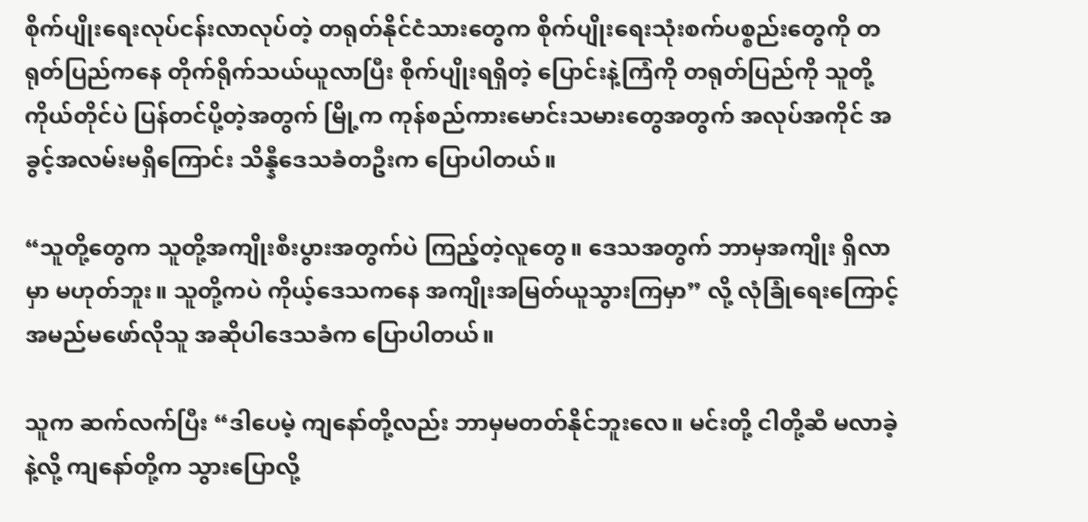စိုက်ပျိုးရေးလုပ်ငန်းလာလုပ်တဲ့ တရုတ်နိုင်ငံသားတွေက စိုက်ပျိုးရေးသုံးစက်ပစ္စည်းတွေကို တရုတ်ပြည်ကနေ တိုက်ရိုက်သယ်ယူလာပြီး စိုက်ပျိုးရရှိတဲ့ ပြောင်းနဲ့ကြံကို တရုတ်ပြည်ကို သူတို့ကိုယ်တိုင်ပဲ ပြန်တင်ပို့တဲ့အတွက် မြို့က ကုန်စည်ကားမောင်းသမားတွေအတွက် အလုပ်အကိုင် အခွင့်အလမ်းမရှိကြောင်း သိန္နီဒေသခံတဦးက ပြောပါတယ်။

“သူတို့တွေက သူတို့အကျိုးစီးပွားအတွက်ပဲ ကြည့်တဲ့လူတွေ။ ဒေသအတွက် ဘာမှအကျိုး ရှိလာမှာ မဟုတ်ဘူး။ သူတို့ကပဲ ကိုယ့်ဒေသကနေ အကျိုးအမြတ်ယူသွားကြမှာ” လို့ လုံခြုံရေးကြောင့် အမည်မဖော်လိုသူ အဆိုပါဒေသခံက ပြောပါတယ်။

သူက ဆက်လက်ပြီး “ဒါပေမဲ့ ကျနော်တို့လည်း ဘာမှမတတ်နိုင်ဘူးလေ။ မင်းတို့ ငါတို့ဆီ မလာခဲ့နဲ့လို့ ကျနော်တို့က သွားပြောလို့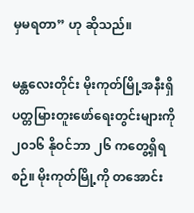မှမရတာ” ဟု ဆိုသည်။

မန္တလေးတိုင်း မိုးကုတ်မြို့အနီးရှိ ပတ္တမြားတူးဖော်ရေးတွင်းများကို ၂၀၁၆ နိုဝင်ဘာ ၂၆ ကတွေ့ရှိရစဉ်။ မိုးကုတ်မြို့ကို တအောင်း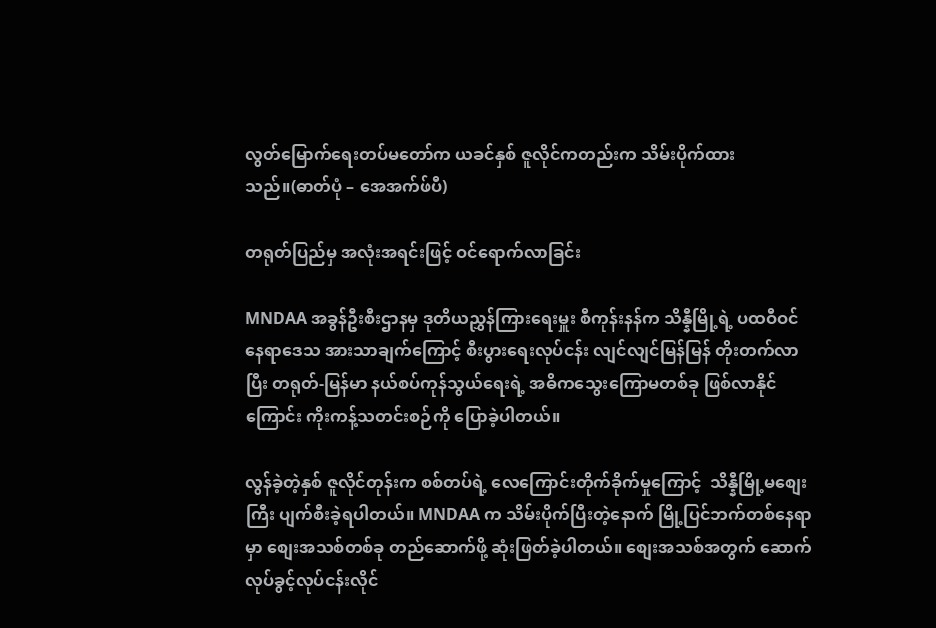လွတ်မြောက်ရေးတပ်မတော်က ယခင်နှစ် ဇူလိုင်ကတည်းက သိမ်းပိုက်ထားသည်။(ဓာတ်ပုံ – အေအက်ဖ်ပီ)

တရုတ်ပြည်မှ အလုံးအရင်းဖြင့် ဝင်ရောက်လာခြင်း

MNDAA အခွန်ဦးစီးဌာနမှ ဒုတိယညွှန်ကြားရေးမှူး စီကုန်းနန်က သိန္နီမြို့ရဲ့ ပထဝီဝင်နေရာဒေသ အားသာချက်ကြောင့် စီးပွားရေးလုပ်ငန်း လျင်လျင်မြန်မြန် တိုးတက်လာပြီး တရုတ်-မြန်မာ နယ်စပ်ကုန်သွယ်ရေးရဲ့ အဓိကသွေးကြောမတစ်ခု ဖြစ်လာနိုင်ကြောင်း ကိုးကန့်သတင်းစဉ်ကို ပြောခဲ့ပါတယ်။

လွန်ခဲ့တဲ့နှစ် ဇူလိုင်တုန်းက စစ်တပ်ရဲ့ လေကြောင်းတိုက်ခိုက်မှုကြောင့်  သိန္နီမြို့မစျေးကြီး ပျက်စီးခဲ့ရပါတယ်။ MNDAA က သိမ်းပိုက်ပြီးတဲ့နောက် မြို့ပြင်ဘက်တစ်နေရာမှာ စျေးအသစ်တစ်ခု တည်ဆောက်ဖို့ ဆုံးဖြတ်ခဲ့ပါတယ်။ စျေးအသစ်အတွက် ဆောက်လုပ်ခွင့်လုပ်ငန်းလိုင်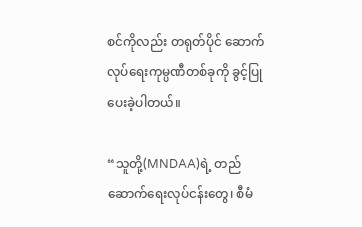စင်ကိုလည်း တရုတ်ပိုင် ဆောက်လုပ်ရေးကုမ္ပဏီတစ်ခုကို ခွင့်ပြုပေးခဲ့ပါတယ်။

“သူတို့(MNDAA)ရဲ့ တည်ဆောက်ရေးလုပ်ငန်းတွေ၊ စီမံ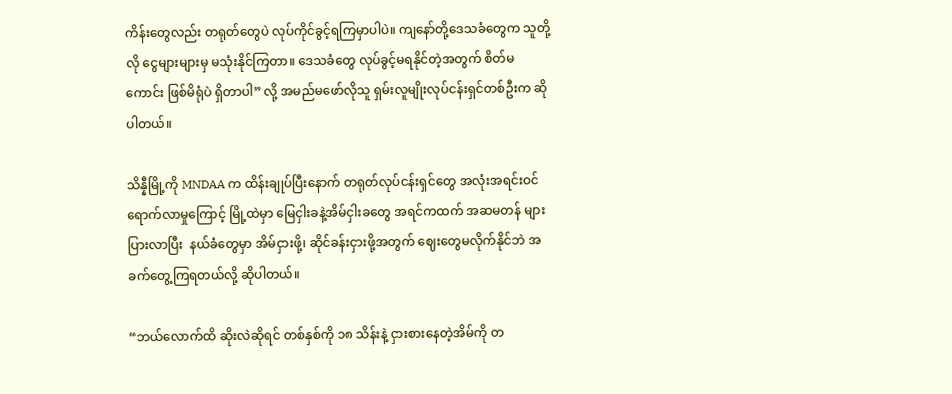ကိန်းတွေလည်း တရုတ်တွေပဲ လုပ်ကိုင်ခွင့်ရကြမှာပါပဲ။ ကျနော်တို့ဒေသခံတွေက သူတို့လို ငွေများများမှ မသုံးနိုင်ကြတာ။ ဒေသခံတွေ လုပ်ခွင့်မရနိုင်တဲ့အတွက် စိတ်မကောင်း ဖြစ်မိရုံပဲ ရှိတာပါ” လို့ အမည်မဖော်လိုသူ ရှမ်းလူမျိုးလုပ်ငန်းရှင်တစ်ဦးက ဆိုပါတယ်။

သိန္နီမြို့ကို MNDAA က ထိန်းချုပ်ပြီးနောက် တရုတ်လုပ်ငန်းရှင်တွေ အလုံးအရင်းဝင်ရောက်လာမှုကြောင့် မြို့ထဲမှာ မြေငှါးခနဲ့အိမ်ငှါးခတွေ အရင်ကထက် အဆမတန် များပြားလာပြီး  နယ်ခံတွေမှာ အိမ်ငှားဖို့၊ ဆိုင်ခန်းငှားဖို့အတွက် ဈေးတွေမလိုက်နိုင်ဘဲ အခက်တွေ့ကြရတယ်လို့ ဆိုပါတယ်။

“ဘယ်လောက်ထိ ဆိုးလဲဆိုရင် တစ်နှစ်ကို ၁၈ သိန်းနဲ့ ငှားစားနေတဲ့အိမ်ကို တ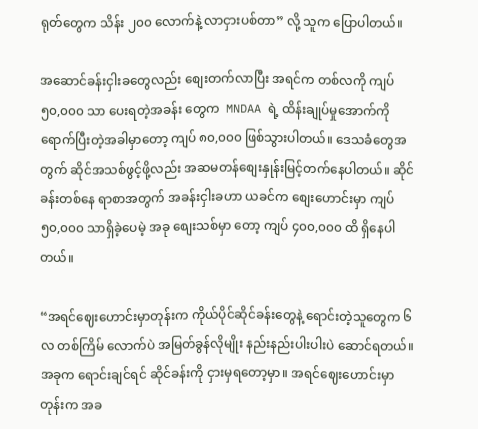ရုတ်တွေက သိန်း ၂၀၀ လောက်နဲ့ လာငှားပစ်တာ” လို့ သူက ပြောပါတယ်။

အဆောင်ခန်းငှါးခတွေလည်း စျေးတက်လာပြီး အရင်က တစ်လကို ကျပ် ၅၀,၀၀၀ သာ ပေးရတဲ့အခန်း တွေက  MNDAA ရဲ့ ထိန်းချုပ်မှုအောက်ကို ရောက်ပြီးတဲ့အခါမှာတော့ ကျပ် ၈၀,၀၀၀ ဖြစ်သွားပါတယ်။ ဒေသခံတွေအတွက် ဆိုင်အသစ်ဖွင့်ဖို့လည်း အဆမတန်စျေးနှုန်းမြင့်တက်နေပါတယ်။ ဆိုင်ခန်းတစ်နေ ရာစာအတွက် အခန်းငှါးခဟာ ယခင်က စျေးဟောင်းမှာ ကျပ် ၅၀,၀၀၀ သာရှိခဲ့ပေမဲ့ အခု စျေးသစ်မှာ တော့ ကျပ် ၄၀၀,၀၀၀ ထိ ရှိနေပါတယ်။

“အရင်ဈေးဟောင်းမှာတုန်းက ကိုယ်ပိုင်ဆိုင်ခန်းတွေနဲ့ ရောင်းတဲ့သူတွေက ၆ လ တစ်ကြိမ် လောက်ပဲ အမြတ်ခွန်လိုမျိုး နည်းနည်းပါးပါးပဲ ဆောင်ရတယ်။ အခုက ‌ရောင်းချင်ရင် ဆိုင်ခန်းကို ငှားမှရတော့မှာ။ အရင်ဈေးဟောင်းမှာတုန်းက အခ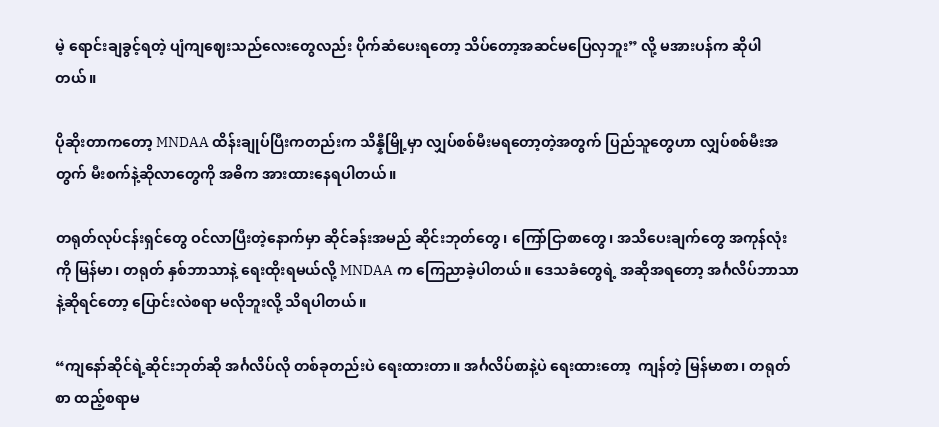မဲ့ ရောင်းချခွင့်ရတဲ့ ပျံကျဈေးသည်လေးတွေလည်း ပိုက်ဆံပေးရတော့ သိပ်တော့အဆင်မပြေလှဘူး” လို့ မအားပန်က ဆိုပါတယ်။

ပိုဆိုးတာကတော့ MNDAA ထိန်းချုပ်ပြီးကတည်းက သိန္နီမြို့မှာ လျှပ်စစ်မီးမရတော့တဲ့အတွက် ပြည်သူတွေဟာ လျှပ်စစ်မီးအတွက် မီးစက်နဲ့ဆိုလာတွေကို အဓိက အားထားနေရပါတယ်။

တရုတ်လုပ်ငန်းရှင်တွေ ဝင်လာပြီးတဲ့နောက်မှာ ဆိုင်ခန်းအမည် ဆိုင်းဘုတ်တွေ၊ ကြော်ငြာစာတွေ၊ အသိပေးချက်တွေ အကုန်လုံးကို မြန်မာ၊ တရုတ် နှစ်ဘာသာနဲ့ ရေးထိုးရမယ်လို့ MNDAA က ကြေညာခဲ့ပါတယ်။ ဒေသခံတွေရဲ့ အဆိုအရတော့ အင်္ဂလိပ်ဘာသာနဲ့ဆိုရင်တော့ ပြောင်းလဲစရာ မလိုဘူးလို့ သိရပါတယ်။

“ကျနော်ဆိုင်ရဲ့ဆိုင်းဘုတ်ဆို အင်္ဂလိပ်လို တစ်ခုတည်းပဲ ရေးထားတာ။ အင်္ဂလိပ်စာနဲ့ပဲ ရေးထားတော့  ကျန်တဲ့ မြန်မာစာ၊ တရုတ်စာ ထည့်စရာမ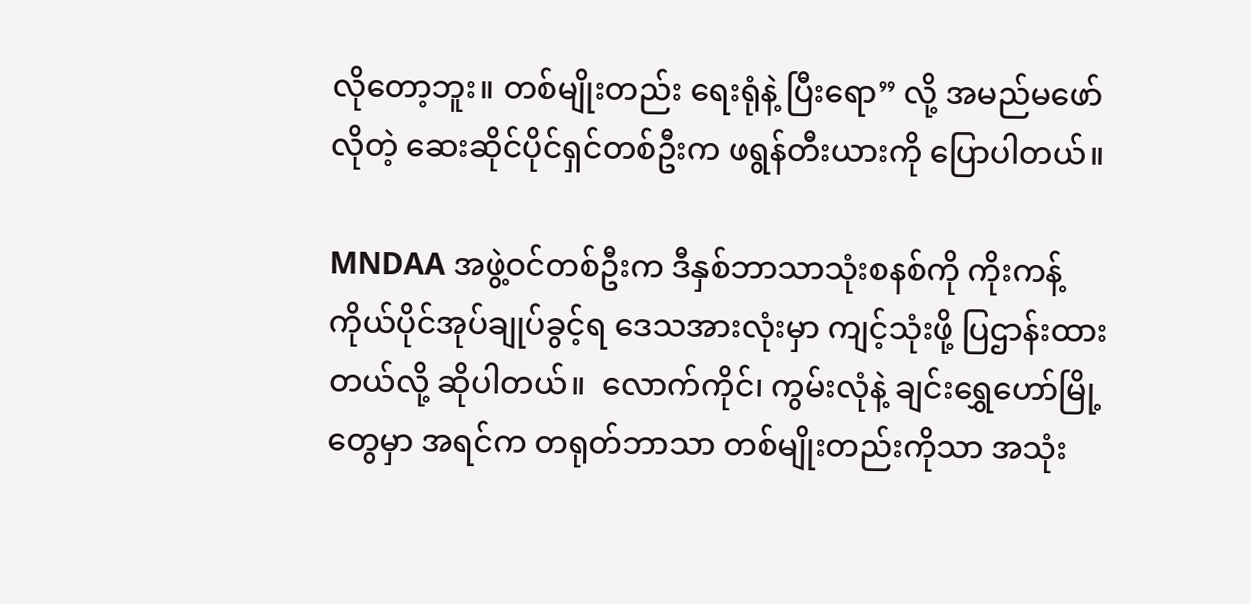လိုတော့ဘူး။ တစ်မျိုးတည်း ရေးရုံနဲ့ ပြီးရော” လို့ အမည်မဖော်လိုတဲ့ ဆေးဆိုင်ပိုင်ရှင်တစ်ဦးက ဖရွန်တီးယားကို ပြောပါတယ်။

MNDAA အဖွဲ့ဝင်တစ်ဦးက ဒီနှစ်ဘာသာသုံးစနစ်ကို ကိုးကန့်ကိုယ်ပိုင်အုပ်ချုပ်ခွင့်ရ ဒေသအားလုံးမှာ ကျင့်သုံးဖို့ ပြဌာန်းထားတယ်လို့ ဆိုပါတယ်။  လောက်ကိုင်၊ ကွမ်းလုံနဲ့ ချင်းရွှေဟော်မြို့တွေမှာ အရင်က တရုတ်ဘာသာ တစ်မျိုးတည်းကိုသာ အသုံး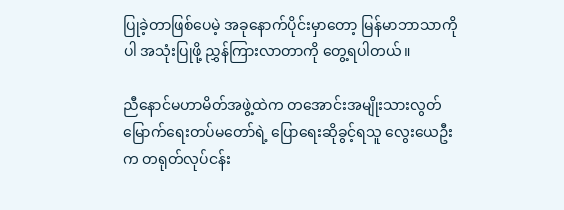ပြုခဲ့တာဖြစ်ပေမဲ့ အခုနောက်ပိုင်းမှာတော့ မြန်မာဘာသာကိုပါ အသုံးပြုဖို့ ညွှန်ကြားလာတာကို တွေ့ရပါတယ်။

ညီနောင်မဟာမိတ်အဖွဲ့ထဲက တအောင်းအမျိုးသားလွတ်မြောက်ရေးတပ်မတော်ရဲ့ ပြောရေးဆိုခွင့်ရသူ လွေးယေဦးက တရုတ်လုပ်ငန်း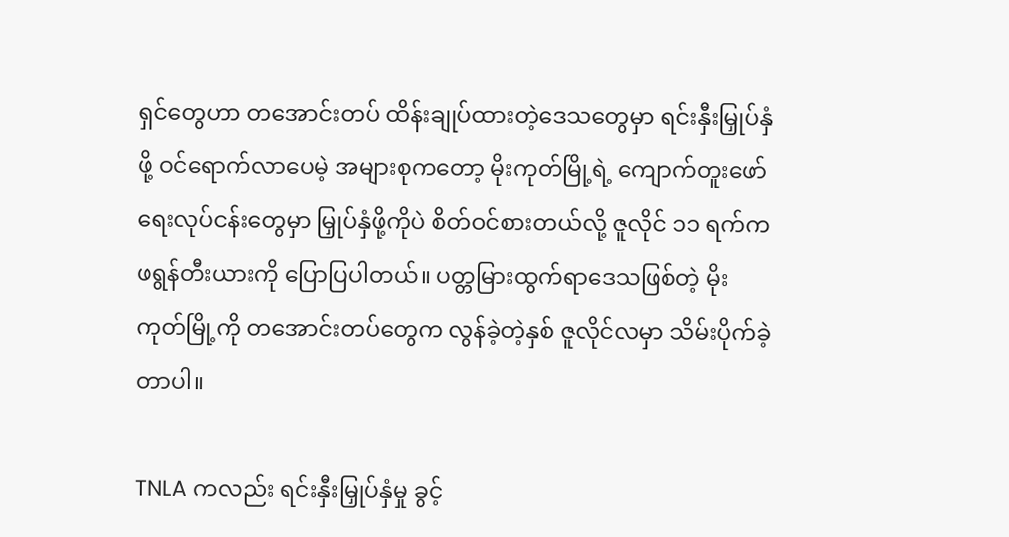ရှင်တွေဟာ တအောင်းတပ် ထိန်းချုပ်ထားတဲ့ဒေသတွေမှာ ရင်းနှီးမြှုပ်နှံဖို့ ဝင်ရောက်လာပေမဲ့ အများစုကတော့ မိုးကုတ်မြို့ရဲ့ ကျောက်တူးဖော်ရေးလုပ်ငန်းတွေမှာ မြှုပ်နှံဖို့ကိုပဲ စိတ်ဝင်စားတယ်လို့ ဇူလိုင် ၁၁ ရက်က ဖရွန်တီးယားကို ပြောပြပါတယ်။ ပတ္တမြားထွက်ရာဒေသဖြစ်တဲ့ မိုးကုတ်မြို့ကို တအောင်းတပ်တွေက လွန်ခဲ့တဲ့နှစ် ဇူလိုင်လမှာ သိမ်းပိုက်ခဲ့တာပါ။

TNLA ကလည်း ရင်းနှီးမြှုပ်နှံမှု ခွင့်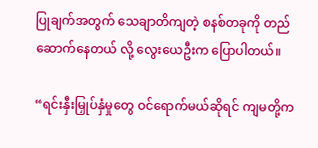ပြုချက်အတွက် သေချာတိကျတဲ့ စနစ်တခုကို တည်ဆောက်နေတယ် လို့ လွေးယေဦးက ပြောပါတယ်။

“ရင်းနှီးမြှုပ်နှံမှုတွေ ဝင်ရောက်မယ်ဆိုရင် ကျမတို့က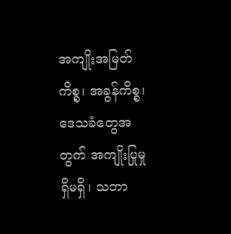အကျိုးအမြတ်ကိစ္စ၊ အခွန်ကိစ္စ၊ ဒေသခံတွေအတွက် အကျိုးပြုမှု ရှိမရှိ၊ သဘာ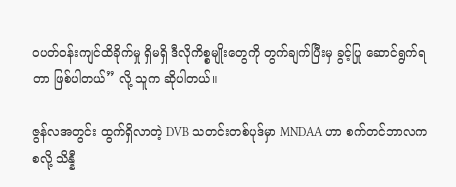၀ပတ်ဝန်းကျင်ထိခိုက်မှု ရှိမရှိ ဒီလိုကိစ္စမျိုးတွေကို တွက်ချက်ပြီးမှ ခွင့်ပြု ဆောင်ရွက်ရတာ ဖြစ်ပါတယ်” လို့ သူက ဆိုပါတယ်။

ဇွန်လအတွင်း ထွက်ရှိလာတဲ့ DVB သတင်းတစ်ပုဒ်မှာ MNDAA ဟာ စက်တင်ဘာလက စလို့ သိန္နီ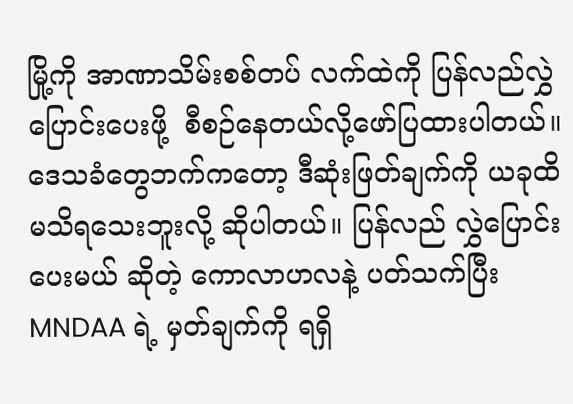မြို့ကို အာဏာသိမ်းစစ်တပ် လက်ထဲကို ပြန်လည်လွှဲပြောင်းပေးဖို့  စီစဉ်နေတယ်လို့ဖော်ပြထားပါတယ်။ ဒေသခံတွေဘက်ကတော့ ဒီဆုံးဖြတ်ချက်ကို ယခုထိ မသိရသေးဘူးလို့ ဆိုပါတယ်။ ပြန်လည် လွှဲပြောင်း ပေးမယ် ဆိုတဲ့ ကောလာဟလနဲ့ ပတ်သက်ပြီး MNDAA ရဲ့ မှတ်ချက်ကို ရရှိ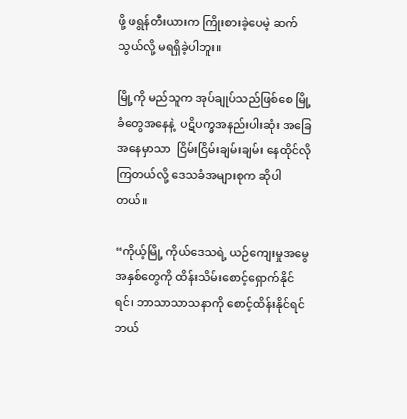ဖို့ ဖရွန်တီးယားက ကြိုးစားခဲ့ပေမဲ့ ဆက်သွယ်လို့ မရရှိခဲ့ပါဘူး။

မြို့ကို မည်သူက အုပ်ချုပ်သည်ဖြစ်စေ မြို့ခံတွေအနေနဲ့  ပဋိပက္ခအနည်းပါးဆုံး အခြေအနေမှာသာ  ငြိမ်းငြိမ်းချမ်းချမ်း နေထိုင်လိုကြတယ်လို့ ဒေသခံအများစုက ဆိုပါတယ်။

“ကိုယ့်မြို့ ကိုယ်ဒေသရဲ့ ယဉ်ကျေးမှုအမွေအနှစ်တွေကို ထိန်းသိမ်းစောင့်ရှောက်နိုင်ရင်၊ ဘာသာသာသနာကို စောင့်ထိန်းနိုင်ရင် ဘယ်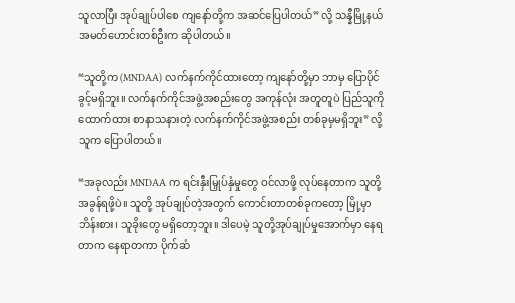သူလာပြီး အုပ်ချုပ်ပါစေ ကျနော်တို့က အဆင်ပြေပါတယ်” လို့ သန္နီမြို့နယ် အမတ်ဟောင်းတစ်ဦးက ဆိုပါတယ်။

“သူတို့က (MNDAA) လက်နက်ကိုင်ထားတော့ ကျနော်တို့မှာ ဘာမှ ပြောပိုင်ခွင့်မရှိဘူး။ လက်နက်ကိုင်အဖွဲ့အစည်းတွေ အကုန်လုံး အတူတူပဲ ပြည်သူကို ထောက်ထား စာနာသနားတဲ့ လက်နက်ကိုင်အဖွဲ့အစည်း တစ်ခုမှမရှိဘူး” လို့ သူက ပြောပါတယ်။

“အခုလည်း MNDAA က ရင်းနှီးမြှုပ်နှံမှုတွေ ဝင်လာဖို့ လုပ်နေတာက သူတို့ အခွန်ရဖို့ပဲ။ သူတို့ အုပ်ချုပ်တဲ့အတွက် ကောင်းတာတစ်ခုကတော့ မြို့မှာ ဘိန်းစား၊ သူခိုးတွေ မရှိတော့ဘူး။ ဒါပေမဲ့ သူတို့အုပ်ချုပ်မှုအောက်မှာ နေရတာက နေရာတကာ ပိုက်ဆံ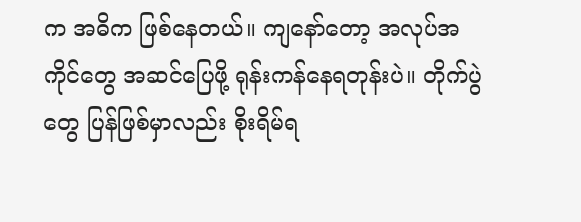က အဓိက ဖြစ်နေတယ်။ ကျနော်တော့ အလုပ်အကိုင်တွေ အဆင်ပြေဖို့ ရုန်းကန်နေရတုန်းပဲ။ တိုက်ပွဲတွေ ပြန်ဖြစ်မှာလည်း စိုးရိမ်ရ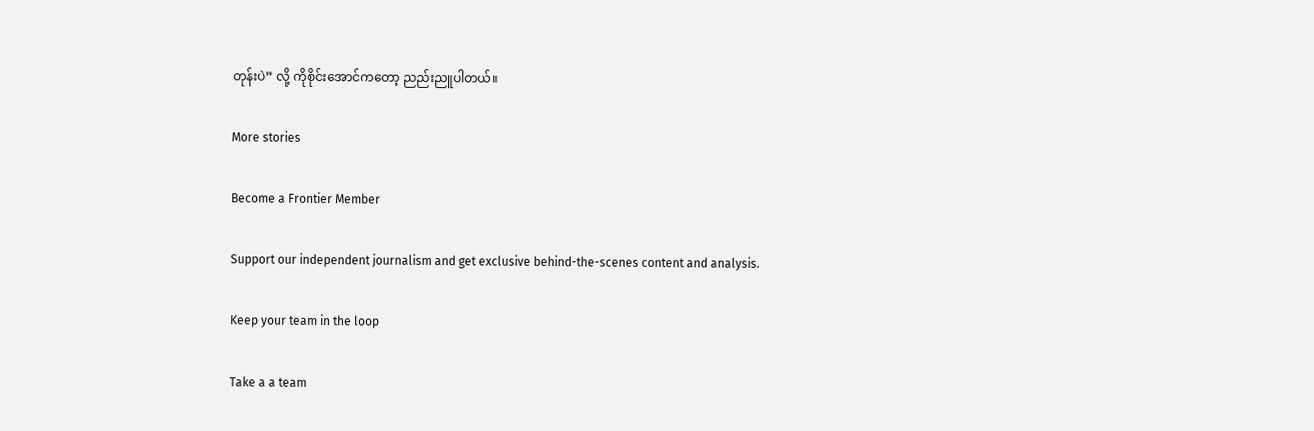တုန်းပဲ” လို့ ကိုစိုင်းအောင်ကတော့ ညည်းညူပါတယ်။

More stories

Become a Frontier Member

Support our independent journalism and get exclusive behind-the-scenes content and analysis.

Keep your team in the loop

Take a a team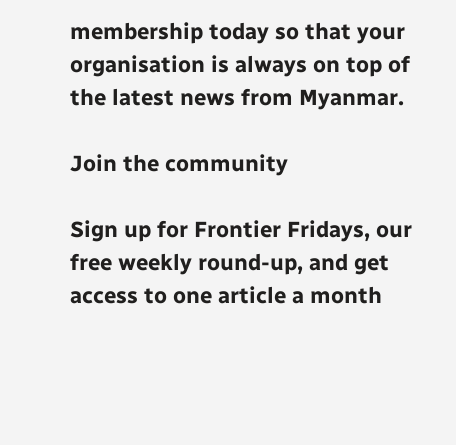membership today so that your organisation is always on top of the latest news from Myanmar.

Join the community

Sign up for Frontier Fridays, our free weekly round-up, and get access to one article a month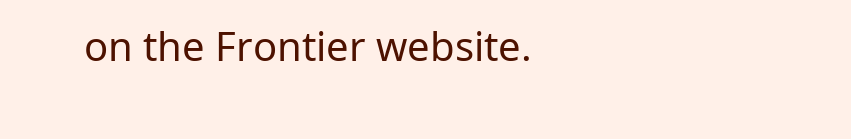on the Frontier website.